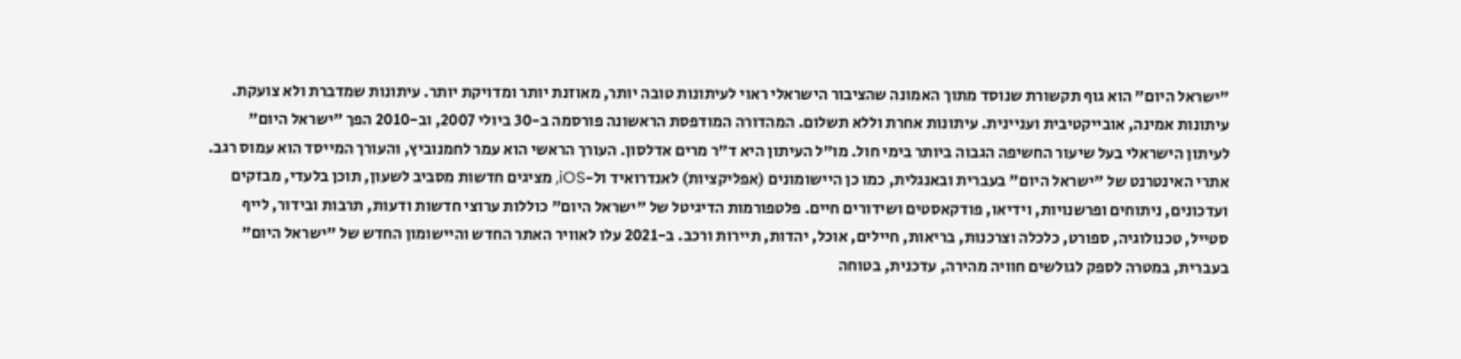"ישראל היום" הוא גוף תקשורת שנוסד מתוך האמונה שהציבור הישראלי ראוי לעיתונות טובה יותר, מאוזנת יותר ומדויקת יותר. עיתונות שמדברת ולא צועקת. עיתונות אמינה, אובייקטיבית ועניינית. עיתונות אחרת וללא תשלום. המהדורה המודפסת הראשונה פורסמה ב-30 ביולי 2007, וב-2010 הפך "ישראל היום" לעיתון הישראלי בעל שיעור החשיפה הגבוה ביותר בימי חול. מו"ל העיתון היא ד"ר מרים אדלסון. העורך הראשי הוא עמר לחמנוביץ, והעורך המייסד הוא עמוס רגב. אתרי האינטרנט של "ישראל היום" בעברית ובאנגלית, כמו כן היישומונים (אפליקציות) לאנדרואיד ול-iOS, מציגים חדשות מסביב לשעון, תוכן בלעדי, מבזקים ועדכונים, ניתוחים ופרשנויות, וידיאו, פודקאסטים ושידורים חיים. פלטפורמות הדיגיטל של "ישראל היום" כוללות ערוצי חדשות ודעות, תרבות ובידור, לייף סטייל, טכנולוגיה, ספורט, כלכלה וצרכנות, בריאות, חיילים, אוכל, יהדות, תיירות ורכב. ב-2021 עלו לאוויר האתר החדש והיישומון החדש של "ישראל היום" בעברית, במטרה לספק לגולשים חוויה מהירה, עדכנית, בטוחה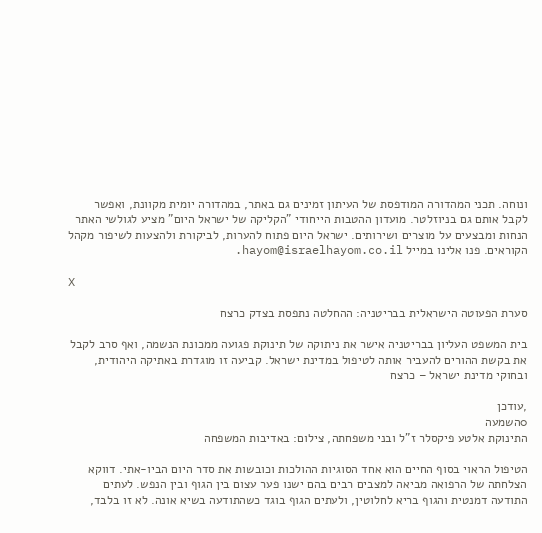ונוחה. תכני המהדורה המודפסת של העיתון זמינים גם באתר, במהדורה יומית מקוונת, ואפשר לקבל אותם גם בניוזלטר. מועדון ההטבות הייחודי "הקליקה של ישראל היום" מציע לגולשי האתר הנחות ומבצעים על מוצרים ושירותים. ישראל היום פתוח להערות, לביקורת ולהצעות לשיפור מקהל הקוראים. פנו אלינו במייל hayom@israelhayom.co.il.

X

סערת הפעוטה הישראלית בבריטניה: ההחלטה נתפסת בצדק כרצח

בית המשפט העליון בבריטניה אישר את ניתוקה של תינוקת פגועה ממכונת הנשמה, ואף סרב לקבל את בקשת ההורים להעביר אותה לטיפול במדינת ישראל. קביעה זו מוגדרת באתיקה היהודית, ובחוקי מדינת ישראל – כרצח

,עודכן
0השמעה
התינוקת אלטע פיקסלר ז"ל ובני משפחתה, צילום: באדיבות המשפחה

הטיפול הראוי בסוף החיים הוא אחד הסוגיות ההולכות וכובשות את סדר היום הביו-אתי. דווקא הצלחתה של הרפואה מביאה למצבים רבים בהם ישנו פער עצום בין הגוף ובין הנפש. לעתים התודעה דמנטית והגוף בריא לחלוטין, ולעתים הגוף בוגד כשהתודעה בשיא אונה. לא זו בלבד,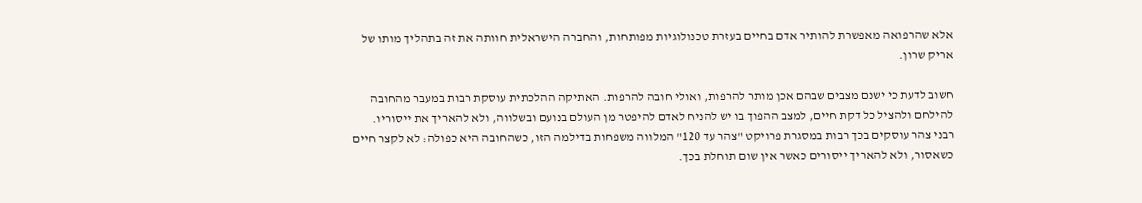אלא שהרפואה מאפשרת להותיר אדם בחיים בעזרת טכנולוגיות מפותחות, והחברה הישראלית חוותה את זה בתהליך מותו של אריק שרון.

חשוב לדעת כי ישנם מצבים שבהם אכן מותר להרפות, ואולי חובה להרפות. האתיקה ההלכתית עוסקת רבות במעבר מהחובה להילחם ולהציל כל דקת חיים, למצב ההפוך בו יש להניח לאדם להיפטר מן העולם בנועם ובשלווה, ולא להאריך את ייסוריו. רבני צהר עוסקים בכך רבות במסגרת פרויקט "צהר עד 120" המלווה משפחות בדילמה הזו, כשהחובה היא כפולה: לא לקצר חיים כשאסור, ולא להאריך ייסורים כאשר אין שום תוחלת בכך.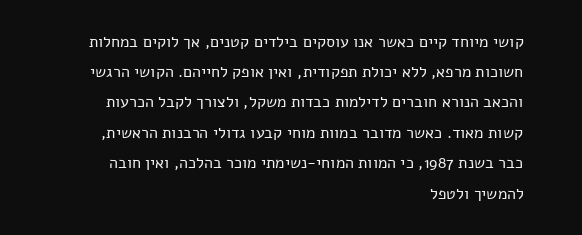קושי מיוחד קיים כאשר אנו עוסקים בילדים קטנים, אך לוקים במחלות חשוכות מרפא, ללא יכולת תפקודית, ואין אופק לחייהם. הקושי הרגשי והכאב הנורא חוברים לדילמות כבדות משקל, ולצורך לקבל הכרעות קשות מאוד. כאשר מדובר במוות מוחי קבעו גדולי הרבנות הראשית, כבר בשנת 1987, כי המוות המוחי-נשימתי מוכר בהלכה, ואין חובה להמשיך ולטפל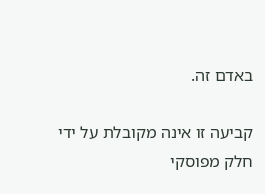באדם זה.

קביעה זו אינה מקובלת על ידי חלק מפוסקי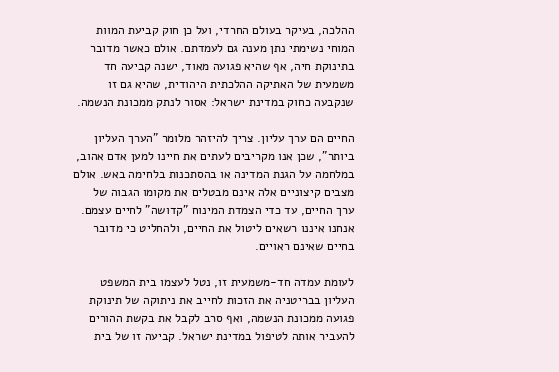ההלכה, בעיקר בעולם החרדי, ועל כן חוק קביעת המוות המוחי נשימתי נתן מענה גם לעמדתם. אולם כאשר מדובר בתינוקת חיה, אף שהיא פגועה מאוד, ישנה קביעה חד משמעית של האתיקה ההלכתית היהודית, שהיא גם זו שנקבעה כחוק במדינת ישראל: אסור לנתק ממכונת הנשמה.

החיים הם ערך עליון. צריך להיזהר מלומר "הערך העליון ביותר", שכן אנו מקריבים לעתים את חיינו למען אדם אהוב, במלחמה על הגנת המדינה או בהסתכנות בלחימה באש. אולם מצבים קיצוניים אלה אינם מבטלים את מקומו הגבוה של ערך החיים, עד כדי הצמדת המינוח "קדושה" לחיים עצמם. אנחנו איננו רשאים ליטול את החיים, ולהחליט כי מדובר בחיים שאינם ראויים.

לעומת עמדה חד-משמעית זו, נטל לעצמו בית המשפט העליון בבריטניה את הזכות לחייב את ניתוקה של תינוקת פגועה ממכונת הנשמה, ואף סרב לקבל את בקשת ההורים להעביר אותה לטיפול במדינת ישראל. קביעה זו של בית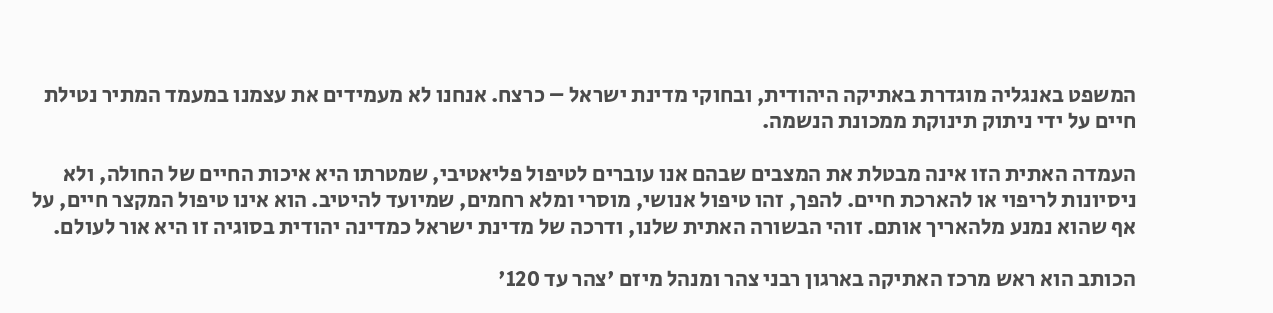המשפט באנגליה מוגדרת באתיקה היהודית, ובחוקי מדינת ישראל – כרצח. אנחנו לא מעמידים את עצמנו במעמד המתיר נטילת חיים על ידי ניתוק תינוקת ממכונת הנשמה.

העמדה האתית הזו אינה מבטלת את המצבים שבהם אנו עוברים לטיפול פליאטיבי, שמטרתו היא איכות החיים של החולה, ולא ניסיונות לריפוי או להארכת חיים. להפך, זהו טיפול אנושי, מוסרי ומלא רחמים, שמיועד להיטיב. הוא אינו טיפול המקצר חיים, על אף שהוא נמנע מלהאריך אותם. זוהי הבשורה האתית שלנו, ודרכה של מדינת ישראל כמדינה יהודית בסוגיה זו היא אור לעולם.

הכותב הוא ראש מרכז האתיקה בארגון רבני צהר ומנהל מיזם 'צהר עד 120'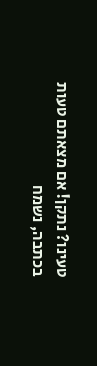טעינו? נתקן! אם מצאתם טעות בכתבה, נשמח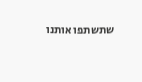שתשתפו אותנו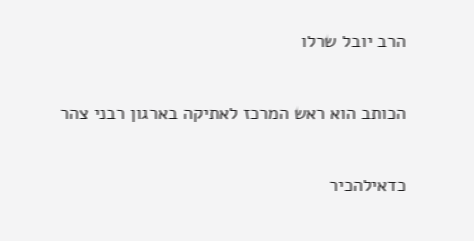הרב יובל שרלו

הכותב הוא ראש המרכז לאתיקה בארגון רבני צהר

כדאילהכיר